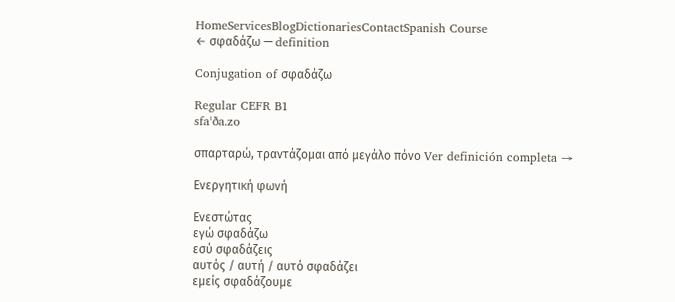HomeServicesBlogDictionariesContactSpanish Course
← σφαδάζω — definition

Conjugation of σφαδάζω

Regular CEFR B1
sfaˈða.zo

σπαρταρώ, τραντάζομαι από μεγάλο πόνο Ver definición completa →

Ενεργητική φωνή

Ενεστώτας
εγώ σφαδάζω
εσύ σφαδάζεις
αυτός / αυτή / αυτό σφαδάζει
εμείς σφαδάζουμε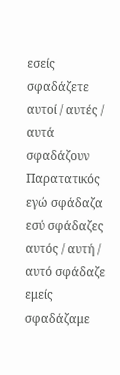εσείς σφαδάζετε
αυτοί / αυτές / αυτά σφαδάζουν
Παρατατικός
εγώ σφάδαζα
εσύ σφάδαζες
αυτός / αυτή / αυτό σφάδαζε
εμείς σφαδάζαμε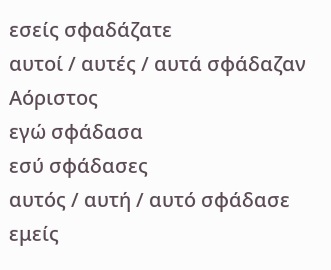εσείς σφαδάζατε
αυτοί / αυτές / αυτά σφάδαζαν
Αόριστος
εγώ σφάδασα
εσύ σφάδασες
αυτός / αυτή / αυτό σφάδασε
εμείς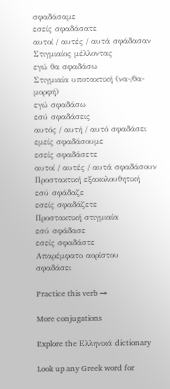σφαδάσαμε
εσείς σφαδάσατε
αυτοί / αυτές / αυτά σφάδασαν
Στιγμιαίος μέλλοντας
εγώ θα σφαδάσω
Στιγμιαία υποτακτική (να-/θα- μορφή)
εγώ σφαδάσω
εσύ σφαδάσεις
αυτός / αυτή / αυτό σφαδάσει
εμείς σφαδάσουμε
εσείς σφαδάσετε
αυτοί / αυτές / αυτά σφαδάσουν
Προστακτική εξακολουθητική
εσύ σφάδαζε
εσείς σφαδάζετε
Προστακτική στιγμιαία
εσύ σφάδασε
εσείς σφαδάστε
Απαρέμφατο αορίστου
σφαδάσει

Practice this verb →

More conjugations

Explore the Ελληνικά dictionary

Look up any Greek word for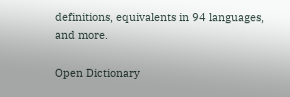definitions, equivalents in 94 languages, and more.

Open Dictionary